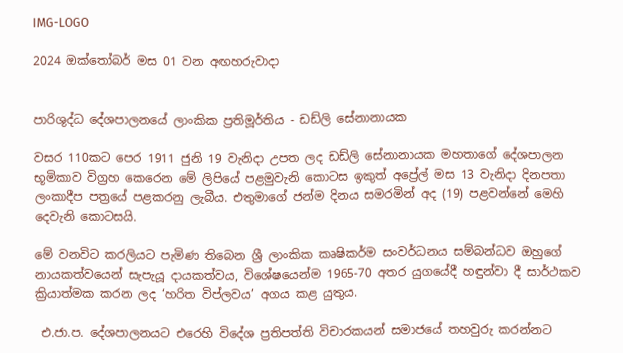IMG-LOGO

2024 ඔක්තෝබර් මස 01 වන අඟහරුවාදා


පාරිශුද්ධ දේශපාලනයේ ලාංකික ප්‍රතිමූර්තිය - ඩඩ්ලි සේනානායක

වසර 110කට පෙර 1911 ජුනි 19 වැනිදා උපත ලද ඩඩ්ලි සේනානායක මහතාගේ දේශපාලන භූමිකාව විග්‍රහ කෙරෙන මේ ලිපියේ පළමුවැනි කොටස ඉකුත් අප්‍රේල් මස 13 වැනිදා දිනපතා ලංකාදීප පත්‍රයේ පළකරනු ලැබීය. එතුමාගේ ජන්ම දිනය සමරමින් අද (19) පළවන්නේ මෙහි දෙවැනි කොටසයි.

මේ වනවිට කරලියට පැමිණ තිබෙන ශ්‍රී ලාංකික කෘෂිකර්ම සංවර්ධනය සම්බන්ධව ඔහුගේ නායකත්වයෙන් සැපැයූ දායකත්වය, විශේෂයෙන්ම 1965-70 අතර යුගයේදී හඳුන්වා දී සාර්ථකව ක්‍රියාත්මක කරන ලද ‘හරිත විප්ලවය’ අගය කළ යුතුය.

 එ.ජා.ප. දේශපාලනයට එරෙහි විදේශ ප්‍රතිපත්ති විචාරකයන් සමාජයේ තහවුරු කරන්නට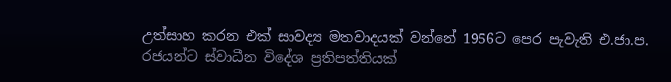උත්සාහ කරන එක් සාවද්‍ය මතවාදයක් වන්නේ 1956ට පෙර පැවැති එ.ජා.ප. රජයන්ට ස්වාධීන විදේශ ප්‍රතිපත්තියක්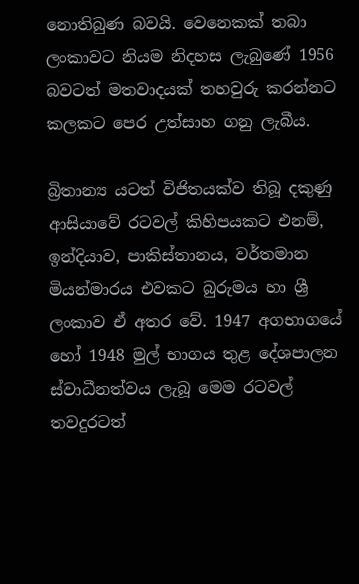නොතිබුණ බවයි. වෙනෙකක් තබා ලංකාවට නියම නිදහස ලැබුණේ 1956 බවටත් මතවාදයක් තහවුරු කරන්නට කලකට පෙර උත්සාහ ගනු ලැබීය.

බ්‍රිතාන්‍ය යටත් විජිතයක්ව තිබූ දකුණු ආසියාවේ රටවල් කිහිපයකට එනම්, ඉන්දියාව, පාකිස්තානය, වර්තමාන මියන්මාරය එවකට බුරුමය හා ශ්‍රී ලංකාව ඒ අතර වේ. 1947 අගභාගයේ හෝ 1948 මුල් භාගය තුළ දේශපාලන ස්වාධීනත්වය ලැබූ මෙම රටවල් තවදුරටත්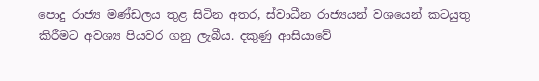පොදු රාජ්‍ය මණ්ඩලය තුළ සිටින අතර, ස්වාධීන රාජ්‍යයන් වශයෙන් කටයුතු කිරීමට අවශ්‍ය පියවර ගනු ලැබීය. දකුණු ආසියාවේ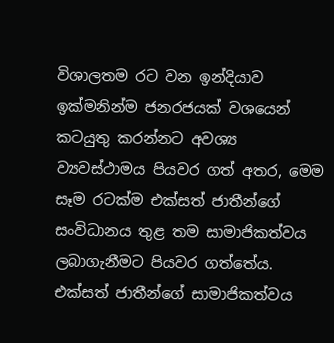විශාලතම රට වන ඉන්දියාව ඉක්මනින්ම ජනරජයක් වශයෙන් කටයුතු කරන්නට අවශ්‍ය ව්‍යවස්ථාමය පියවර ගත් අතර, මෙම සෑම රටක්ම එක්සත් ජාතීන්ගේ සංවිධානය තුළ තම සාමාජිකත්වය ලබාගැනීමට පියවර ගත්තේය. එක්සත් ජාතීන්ගේ සාමාජිකත්වය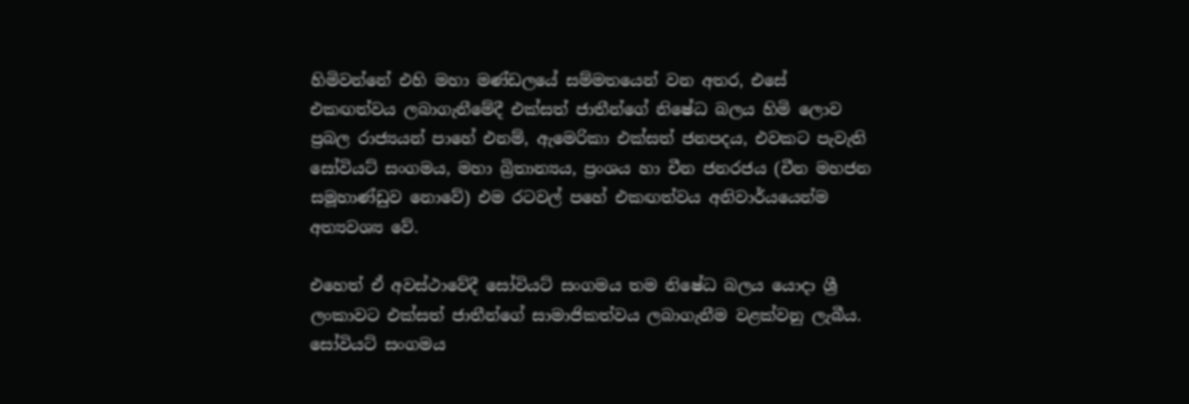හිමිවන්නේ එහි මහා මණ්ඩලයේ සම්මතයෙන් වන අතර, එසේ එකඟත්වය ලබාගැනීමේදී එක්සත් ජාතීන්ගේ නිෂේධ බලය හිමි ලොව ප්‍රබල රාජ්‍යයන් පාහේ එනම්, ඇමෙරිකා එක්සත් ජනපදය, එවකට පැවැති සෝවියට් සංගමය, මහා බ්‍රිතාන්‍යය, ප්‍රංශය හා චීන ජනරජය (චීන මහජන සමූහාණ්ඩුව නොවේ) එම රටවල් පහේ එකඟත්වය අනිවාර්යයෙන්ම අත්‍යවශ්‍ය වේ.

එහෙත් ඒ අවස්ථාවේදී සෝවියට් සංගමය තම නිෂේධ බලය යොදා ශ්‍රී ලංකාවට එක්සත් ජාතීන්ගේ සාමාජිකත්වය ලබාගැනීම වළක්වනු ලැබීය. සෝවියට් සංගමය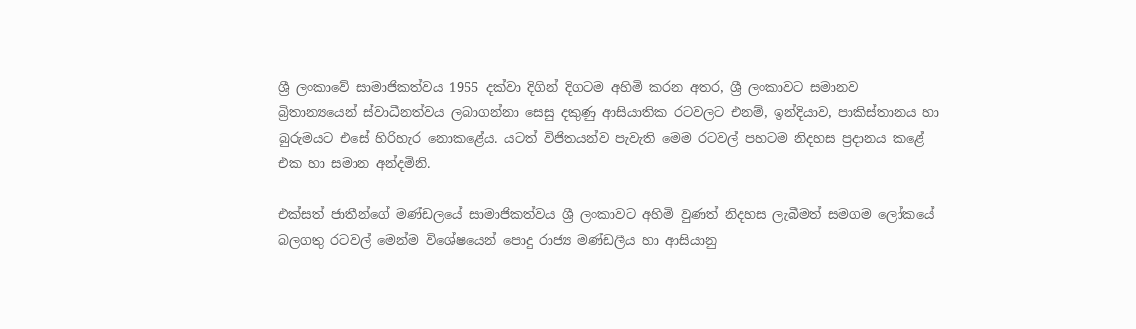ශ්‍රී ලංකාවේ සාමාජිකත්වය 1955 දක්වා දිගින් දිගටම අහිමි කරන අතර, ශ්‍රී ලංකාවට සමානව බ්‍රිතාන්‍යයෙන් ස්වාධීනත්වය ලබාගන්නා සෙසු දකුණු ආසියාතික රටවලට එනම්, ඉන්දියාව, පාකිස්තානය හා බුරුමයට එසේ හිරිහැර නොකළේය. යටත් විජිතයන්ව පැවැති මෙම රටවල් පහටම නිදහස ප්‍රදානය කළේ එක හා සමාන අන්දමිනි.

එක්සත් ජාතීන්ගේ මණ්ඩලයේ සාමාජිකත්වය ශ්‍රී ලංකාවට අහිමි වුණත් නිදහස ලැබීමත් සමගම ලෝකයේ බලගතු රටවල් මෙන්ම විශේෂයෙන් පොදු රාජ්‍ය මණ්ඩලීය හා ආසියානු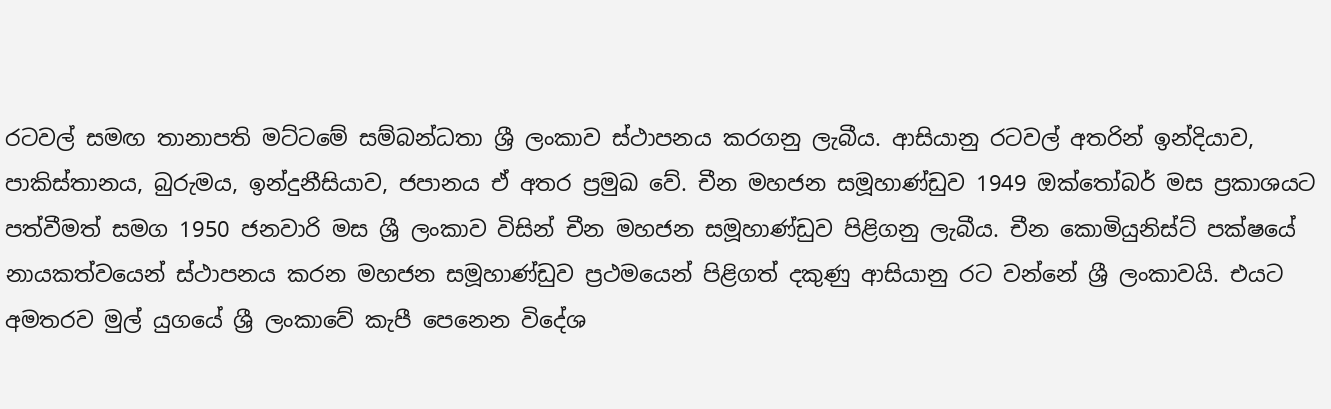රටවල් සමඟ තානාපති මට්ටමේ සම්බන්ධතා ශ්‍රී ලංකාව ස්ථාපනය කරගනු ලැබීය. ආසියානු රටවල් අතරින් ඉන්දියාව, පාකිස්තානය, බුරුමය, ඉන්දුනීසියාව, ජපානය ඒ අතර ප්‍රමුඛ වේ. චීන මහජන සමූහාණ්ඩුව 1949 ඔක්තෝබර් මස ප්‍රකාශයට පත්වීමත් සමග 1950 ජනවාරි මස ශ්‍රී ලංකාව විසින් චීන මහජන සමූහාණ්ඩුව පිළිගනු ලැබීය. චීන කොමියුනිස්ට් පක්ෂයේ නායකත්වයෙන් ස්ථාපනය කරන මහජන සමූහාණ්ඩුව ප්‍රථමයෙන් පිළිගත් දකුණු ආසියානු රට වන්නේ ශ්‍රී ලංකාවයි. එයට අමතරව මුල් යුගයේ ශ්‍රී ලංකාවේ කැපී පෙනෙන විදේශ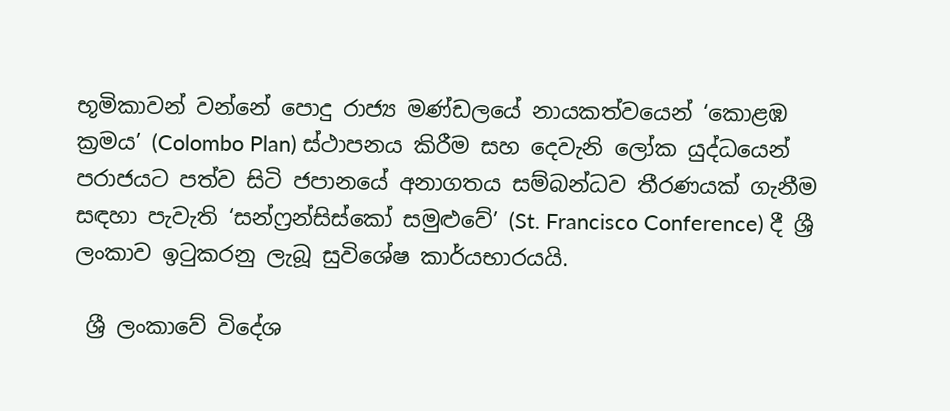භූමිකාවන් වන්නේ පොදු රාජ්‍ය මණ්ඩලයේ නායකත්වයෙන් ‘කොළඹ ක්‍රමය’ (Colombo Plan) ස්ථාපනය කිරීම සහ දෙවැනි ලෝක යුද්ධයෙන් පරාජයට පත්ව සිටි ජපානයේ අනාගතය සම්බන්ධව තීරණයක් ගැනීම සඳහා පැවැති ‘සන්ෆ්‍රන්සිස්කෝ සමුළුවේ’ (St. Francisco Conference) දී ශ්‍රී ලංකාව ඉටුකරනු ලැබූ සුවිශේෂ කාර්යභාරයයි.

 ශ්‍රී ලංකාවේ විදේශ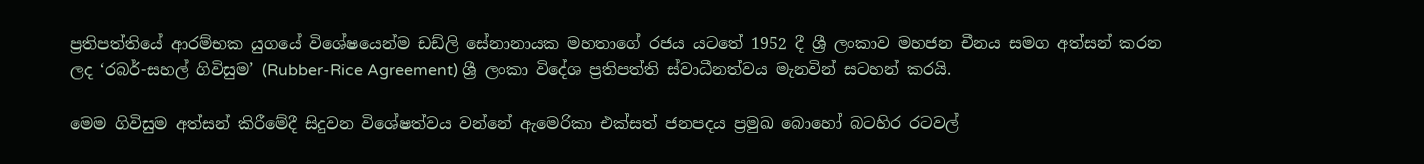ප්‍රතිපත්තියේ ආරම්භක යුගයේ විශේෂයෙන්ම ඩඩ්ලි සේනානායක මහතාගේ රජය යටතේ 1952 දී ශ්‍රී ලංකාව මහජන චීනය සමග අත්සන් කරන ලද ‘රබර්-සහල් ගිවිසුම’ (Rubber-Rice Agreement) ශ්‍රී ලංකා විදේශ ප්‍රතිපත්ති ස්වාධීනත්වය මැනවින් සටහන් කරයි.

මෙම ගිවිසුම අත්සන් කිරීමේදී සිදුවන විශේෂත්වය වන්නේ ඇමෙරිකා එක්සත් ජනපදය ප්‍රමුඛ බොහෝ බටහිර රටවල්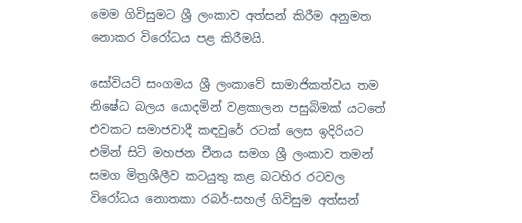මෙම ගිවිසුමට ශ්‍රී ලංකාව අත්සන් කිරීම අනුමත නොකර විරෝධය පළ කිරීමයි.

සෝවියට් සංගමය ශ්‍රී ලංකාවේ සාමාජිකත්වය තම නිෂේධ බලය යොදමින් වළකාලන පසුබිමක් යටතේ එවකට සමාජවාදී කඳවුරේ රටක් ලෙස ඉදිරියට එමින් සිටි මහජන චීනය සමග ශ්‍රී ලංකාව තමන් සමග මිත්‍රශීලීව කටයුතු කළ බටහිර රටවල විරෝධය නොතකා රබර්-සහල් ගිවිසුම අත්සන්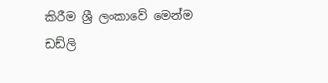කිරීම ශ්‍රී ලංකාවේ මෙන්ම ඩඩ්ලි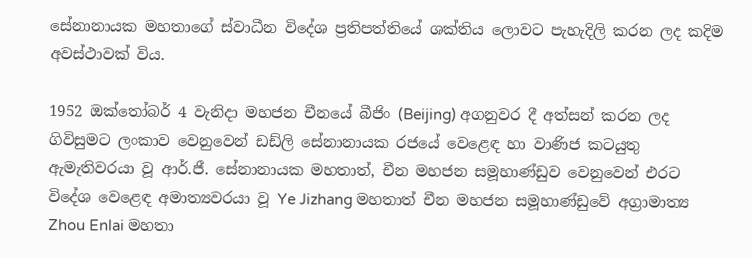සේනානායක මහතාගේ ස්වාධීන විදේශ ප්‍රතිපත්තියේ ශක්තිය ලොවට පැහැදිලි කරන ලද කදිම අවස්ථාවක් විය.

1952 ඔක්තෝබර් 4 වැනිදා මහජන චීනයේ බීජිං (Beijing) අගනුවර දී අත්සන් කරන ලද ගිවිසුමට ලංකාව වෙනුවෙන් ඩඩ්ලි සේනානායක රජයේ වෙළෙඳ හා වාණිජ කටයුතු ඇමැතිවරයා වූ ආර්.ජී. සේනානායක මහතාත්, චීන මහජන සමූහාණ්ඩුව වෙනුවෙන් එරට විදේශ වෙළෙඳ අමාත්‍යවරයා වූ Ye Jizhang මහතාත් චීන මහජන සමූහාණ්ඩුවේ අග්‍රාමාත්‍ය Zhou Enlai මහතා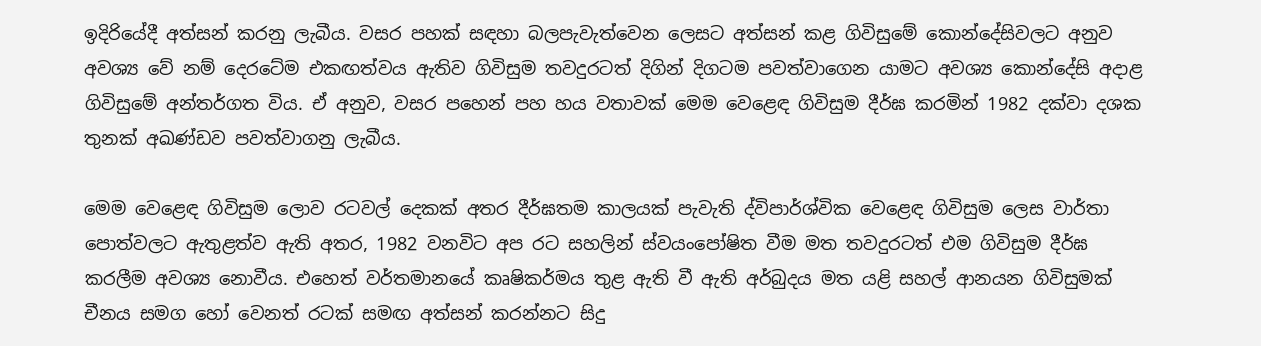ඉදිරියේදී අත්සන් කරනු ලැබීය. වසර පහක් සඳහා බලපැවැත්වෙන ලෙසට අත්සන් කළ ගිවිසුමේ කොන්දේසිවලට අනුව අවශ්‍ය වේ නම් දෙරටේම එකඟත්වය ඇතිව ගිවිසුම තවදුරටත් දිගින් දිගටම පවත්වාගෙන යාමට අවශ්‍ය කොන්දේසි අදාළ ගිවිසුමේ අන්තර්ගත විය. ඒ අනුව, වසර පහෙන් පහ හය වතාවක් මෙම වෙළෙඳ ගිවිසුම දීර්ඝ කරමින් 1982 දක්වා දශක තුනක් අඛණ්ඩව පවත්වාගනු ලැබීය.

මෙම වෙළෙඳ ගිවිසුම ලොව රටවල් දෙකක් අතර දීර්ඝතම කාලයක් පැවැති ද්විපාර්ශ්වික වෙළෙඳ ගිවිසුම ලෙස වාර්තා පොත්වලට ඇතුළත්ව ඇති අතර, 1982 වනවිට අප රට සහලින් ස්වයංපෝෂිත වීම මත තවදුරටත් එම ගිවිසුම දීර්ඝ කරලීම අවශ්‍ය නොවීය. එහෙත් වර්තමානයේ කෘෂිකර්මය තුළ ඇති වී ඇති අර්බුදය මත යළි සහල් ආනයන ගිවිසුමක් චීනය සමග හෝ වෙනත් රටක් සමඟ අත්සන් කරන්නට සිදු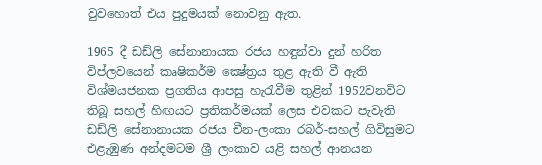වුවහොත් එය පුදුමයක් නොවනු ඇත.

1965 දී ඩඩ්ලි සේනානායක රජය හඳුන්වා දුන් හරිත විප්ලවයෙන් කෘෂිකර්ම ක්‍ෂේත්‍රය තුළ ඇති වී ඇති විශ්මයජනක ප්‍රගතිය ආපසු හැරැවීම තුළින් 1952වනවිට තිබූ සහල් හිඟයට ප්‍රතිකර්මයක් ලෙස එවකට පැවැති ඩඩ්ලි සේනානායක රජය චීන-ලංකා රබර්-සහල් ගිවිසුමට එළැඹුණ අන්දමටම ශ්‍රී ලංකාව යළි සහල් ආනයන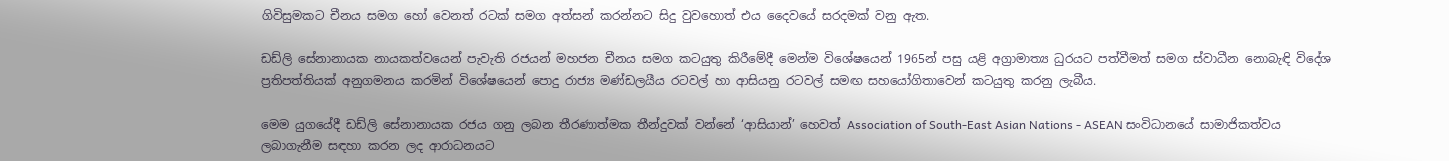ගිවිසුමකට චීනය සමග හෝ වෙනත් රටක් සමග අත්සන් කරන්නට සිදු වුවහොත් එය දෛවයේ සරදමක් වනු ඇත.

ඩඩ්ලි සේනානායක නායකත්වයෙන් පැවැති රජයන් මහජන චීනය සමග කටයුතු කිරීමේදී මෙන්ම විශේෂයෙන් 1965න් පසු යළි අග්‍රාමාත්‍ය ධුරයට පත්වීමත් සමග ස්වාධීන නොබැඳි විදේශ ප්‍රතිපත්තියක් අනුගමනය කරමින් විශේෂයෙන් පොදු රාජ්‍ය මණ්ඩලයීය රටවල් හා ආසියනු රටවල් සමඟ සහයෝගිතාවෙන් කටයුතු කරනු ලැබීය.

මෙම යුගයේදී ඩඩ්ලි සේනානායක රජය ගනු ලබන තීරණාත්මක තීන්දුවක් වන්නේ ‘ආසියාන්’ හෙවත් Association of South-East Asian Nations - ASEAN සංවිධානයේ සාමාජිකත්වය ලබාගැනීම සඳහා කරන ලද ආරාධනයට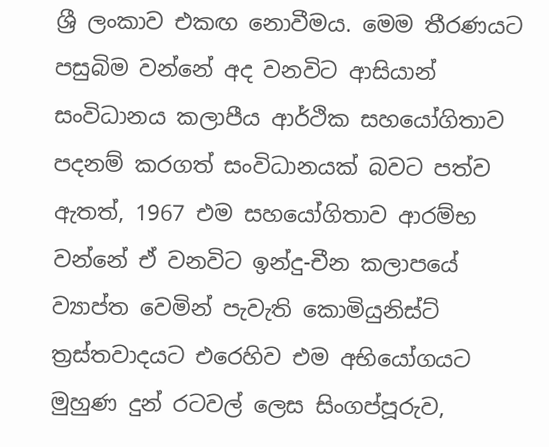ශ්‍රී ලංකාව එකඟ නොවීමය. මෙම තීරණයට පසුබිම වන්නේ අද වනවිට ආසියාන් සංවිධානය කලාපීය ආර්ථික සහයෝගිතාව පදනම් කරගත් සංවිධානයක් බවට පත්ව ඇතත්, 1967 එම සහයෝගිතාව ආරම්භ වන්නේ ඒ වනවිට ඉන්දු-චීන කලාපයේ ව්‍යාප්ත වෙමින් පැවැති කොමියුනිස්ට් ත්‍රස්තවාදයට එරෙහිව එම අභියෝගයට මුහුණ දුන් රටවල් ලෙස සිංගප්පූරුව,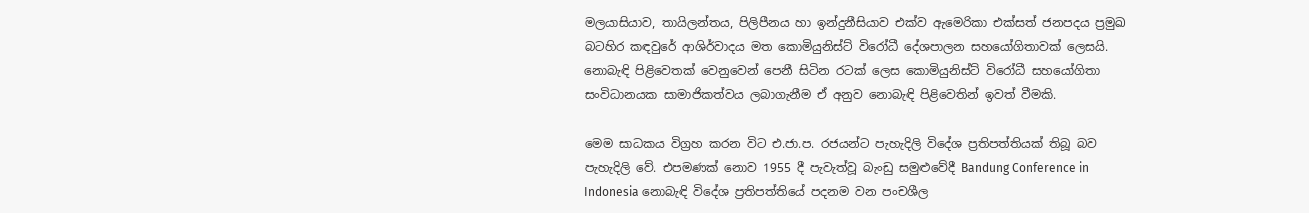මලයාසියාව, තායිලන්තය, පිලිපීනය හා ඉන්දුනීසියාව එක්ව ඇමෙරිකා එක්සත් ජනපදය ප්‍රමුඛ බටහිර කඳවුරේ ආශිර්වාදය මත කොමියුනිස්ට් විරෝධී දේශපාලන සහයෝගිතාවක් ලෙසයි. නොබැඳි පිළිවෙතක් වෙනුවෙන් පෙනී සිටින රටක් ලෙස කොමියුනිස්ට් විරෝධී සහයෝගිතා සංවිධානයක සාමාජිකත්වය ලබාගැනීම ඒ අනුව නොබැඳි පිළිවෙතින් ඉවත් වීමකි.

මෙම සාධකය විග්‍රහ කරන විට එ.ජා.ප. රජයන්ට පැහැදිලි විදේශ ප්‍රතිපත්තියක් තිබූ බව පැහැදිලි වේ. එපමණක් නොව 1955 දී පැවැත්වූ බැංඩු සමුළුවේදී Bandung Conference in Indonesia නොබැඳි විදේශ ප්‍රතිපත්තියේ පදනම වන පංචශීල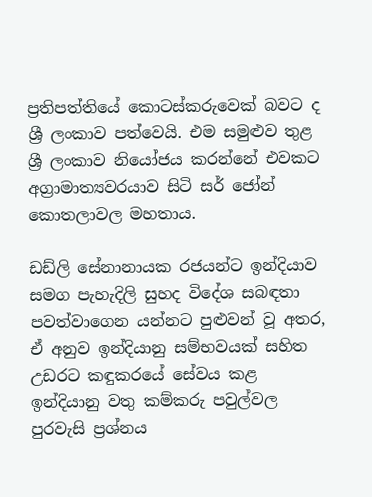ප්‍රතිපත්තියේ කොටස්කරුවෙක් බවට ද ශ්‍රී ලංකාව පත්වෙයි. එම සමුළුව තුළ ශ්‍රී ලංකාව නියෝජය කරන්නේ එවකට අග්‍රාමාත්‍යවරයාව සිටි සර් ජෝන් කොතලාවල මහතාය.

ඩඩ්ලි සේනානායක රජයන්ට ඉන්දියාව සමග පැහැදිලි සුහද විදේශ සබඳතා පවත්වාගෙන යන්නට පුළුවන් වූ අතර, ඒ අනුව ඉන්දියානු සම්භවයක් සහිත උඩරට කඳුකරයේ සේවය කළ ඉන්දියානු වතු කම්කරු පවුල්වල පුරවැසි ප්‍රශ්නය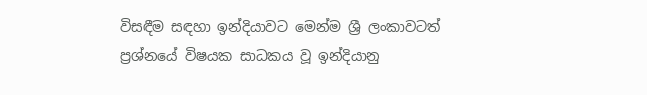විසඳීම සඳහා ඉන්දියාවට මෙන්ම ශ්‍රී ලංකාවටත් ප්‍රශ්නයේ විෂයක සාධකය වූ ඉන්දියානු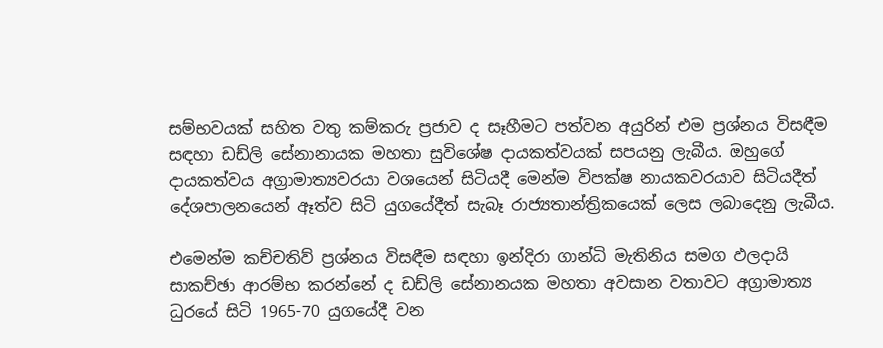සම්භවයක් සහිත වතු කම්කරු ප්‍රජාව ද සෑහීමට පත්වන අයුරින් එම ප්‍රශ්නය විසඳීම සඳහා ඩඩ්ලි සේනානායක මහතා සුවිශේෂ දායකත්වයක් සපයනු ලැබීය. ඔහුගේ දායකත්වය අග්‍රාමාත්‍යවරයා වශයෙන් සිටියදී මෙන්ම විපක්ෂ නායකවරයාව සිටියදීත් දේශපාලනයෙන් ඈත්ව සිටි යුගයේදීත් සැබෑ රාජ්‍යතාන්ත්‍රිකයෙක් ලෙස ලබාදෙනු ලැබීය.

එමෙන්ම කච්චතිව් ප්‍රශ්නය විසඳීම සඳහා ඉන්දිරා ගාන්ධි මැතිනිය සමග ඵලදායි සාකච්ඡා ආරම්භ කරන්නේ ද ඩඩ්ලි සේනානයක මහතා අවසාන වතාවට අග්‍රාමාත්‍ය ධුරයේ සිටි 1965-70 යුගයේදී වන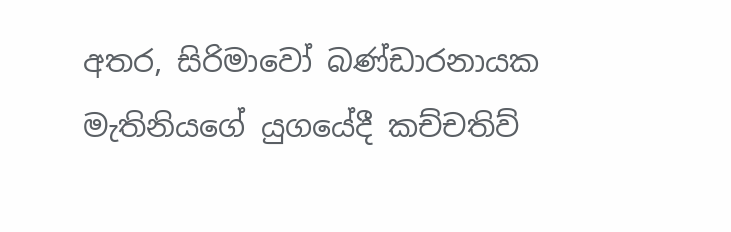අතර, සිරිමාවෝ බණ්ඩාරනායක මැතිනියගේ යුගයේදී කච්චතිව්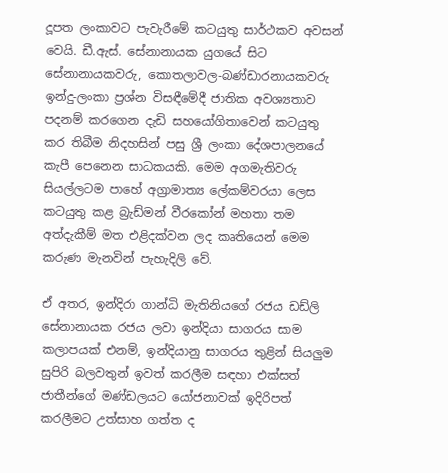දූපත ලංකාවට පැවැරීමේ කටයුතු සාර්ථකව අවසන් වෙයි. ඩී.ඇස්. සේනානායක යුගයේ සිට සේනානායකවරු, කොතලාවල-බණ්ඩාරනායකවරු ඉන්දු-ලංකා ප්‍රශ්න විසඳීමේදී ජාතික අවශ්‍යතාව පදනම් කරගෙන දැඩි සහයෝගිතාවෙන් කටයුතු කර තිබීම නිදහසින් පසු ශ්‍රී ලංකා දේශපාලනයේ කැපී පෙනෙන සාධකයකි. මෙම අගමැතිවරු සියල්ලටම පාහේ අග්‍රාමාත්‍ය ලේකම්වරයා ලෙස කටයුතු කළ බ්‍රැඩ්මන් වීරකෝන් මහතා තම අත්දැකීම් මත එළිදක්වන ලද කෘතියෙන් මෙම කරුණ මැනවින් පැහැදිලි වේ.

ඒ අතර, ඉන්දිරා ගාන්ධි මැතිනියගේ රජය ඩඩ්ලි සේනානායක රජය ලවා ඉන්දියා සාගරය සාම කලාපයක් එනම්, ඉන්දියානු සාගරය තුළින් සියලුම සුපිරි බලවතුන් ඉවත් කරලීම සඳහා එක්සත් ජාතීන්ගේ මණ්ඩලයට යෝජනාවක් ඉදිරිපත් කරලීමට උත්සාහ ගත්ත ද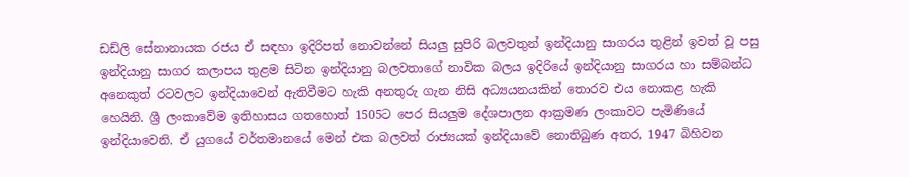ඩඩ්ලි සේනානායක රජය ඒ සඳහා ඉදිරිපත් නොවන්නේ සියලු සුපිරි බලවතුන් ඉන්දියානු සාගරය තුළින් ඉවත් වූ පසු ඉන්දියානු සාගර කලාපය තුළම සිටින ඉන්දියානු බලවතාගේ නාවික බලය ඉදිරියේ ඉන්දියානු සාගරය හා සම්බන්ධ අනෙකුත් රටවලට ඉන්දියාවෙන් ඇතිවීමට හැකි අනතුරු ගැන නිසි අධ්‍යයනයකින් තොරව එය නොකළ හැකි හෙයිනි. ශ්‍රී ලංකාවේම ඉතිහාසය ගතහොත් 1505ට පෙර සියලුම දේශපාලන ආක්‍රමණ ලංකාවට පැමිණියේ ඉන්දියාවෙනි. ඒ යුගයේ වර්තමානයේ මෙන් එක බලවත් රාජ්‍යයක් ඉන්දියාවේ නොතිබුණ අතර, 1947 බිහිවන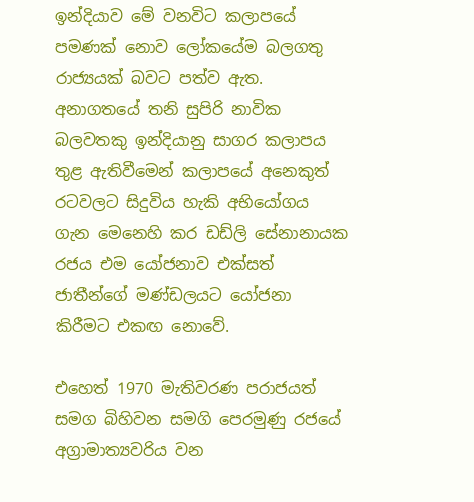ඉන්දියාව මේ වනවිට කලාපයේ පමණක් නොව ලෝකයේම බලගතු රාජ්‍යයක් බවට පත්ව ඇත. අනාගතයේ තනි සුපිරි නාවික බලවතකු ඉන්දියානු සාගර කලාපය තුළ ඇතිවීමෙන් කලාපයේ අනෙකුත් රටවලට සිදුවිය හැකි අභියෝගය ගැන මෙනෙහි කර ඩඩ්ලි සේනානායක රජය එම යෝජනාව එක්සත් ජාතීන්ගේ මණ්ඩලයට යෝජනා කිරීමට එකඟ නොවේ.

එහෙත් 1970 මැතිවරණ පරාජයත් සමග බිහිවන සමගි පෙරමුණු රජයේ අග්‍රාමාත්‍යවරිය වන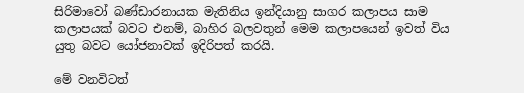සිරිමාවෝ බණ්ඩාරනායක මැතිනිය ඉන්දියානු සාගර කලාපය සාම කලාපයක් බවට එනම්, බාහිර බලවතුන් මෙම කලාපයෙන් ඉවත් විය යුතු බවට යෝජනාවක් ඉදිරිපත් කරයි.

මේ වනවිටත්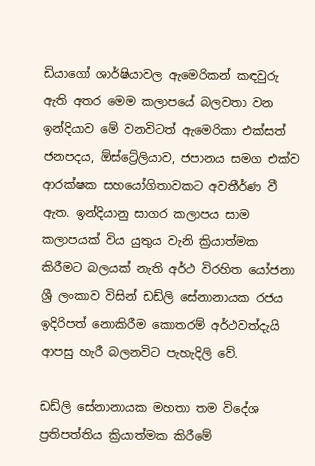ඩියාගෝ ශාර්ෂියාවල ඇමෙරිකන් කඳවුරු ඇති අතර මෙම කලාපයේ බලවතා වන ඉන්දියාව මේ වනවිටත් ඇමෙරිකා එක්සත් ජනපදය, ඕස්ට්‍රේලියාව, ජපානය සමග එක්ව ආරක්ෂක සහයෝගිතාවකට අවතීර්ණ වී ඇත. ඉන්දියානු සාගර කලාපය සාම කලාපයක් විය යුතුය වැනි ක්‍රියාත්මක කිරීමට බලයක් නැති අර්ථ විරහිත යෝජනා ශ්‍රී ලංකාව විසින් ඩඩ්ලි සේනානායක රජය ඉදිරිපත් නොකිරීම කොතරම් අර්ථවත්දැයි ආපසු හැරී බලනවිට පැහැදිලි වේ.

ඩඩ්ලි සේනානායක මහතා තම විදේශ ප්‍රතිපත්තිය ක්‍රියාත්මක කිරීමේ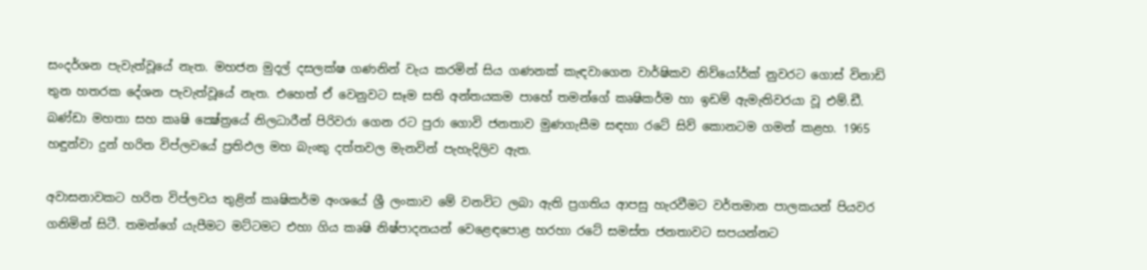සංදර්ශන පැවැත්වූයේ නැත. මහජන මුදල් දසලක්ෂ ගණනින් වැය කරමින් සිය ගණනක් කැඳවාගෙන වාර්ෂිකව නිව්යෝර්ක් නුවරට ගොස් විනාඩි තුන හතරක දේශන පැවැත්වූයේ නැත. එහෙත් ඒ වෙනුවට සෑම සති අන්තයකම පාහේ තමන්ගේ කෘෂිකර්ම හා ඉඩම් ඇමැතිවරයා වූ එම්.ඩී. බණ්ඩා මහතා සහ කෘෂි ක්‍ෂේත්‍රයේ නිලධාරීන් පිරිවරා ගෙන රට පුරා ගොවි ජනතාව මුණගැසීම සඳහා රටේ සිව් කොනටම ගමන් කළහ. 1965 හඳුන්වා දුන් හරිත විප්ලවයේ ප්‍රතිඵල මහ බැංකු දත්තවල මැනවින් පැහැදිලිව ඇත.

අවාසනාවකට හරිත විප්ලවය තුළින් කෘෂිකර්ම අංශයේ ශ්‍රී ලංකාව මේ වනවිට ලබා ඇති ප්‍රගතිය ආපසු හැරවීමට වර්තමාන පාලකයන් පියවර ගනිමින් සිටී. තමන්ගේ යැපීමට මට්ටමට එහා ගිය කෘෂි නිෂ්පාදනයන් වෙළෙඳපොළ හරහා රටේ සමස්ත ජනතාවට සපයන්නට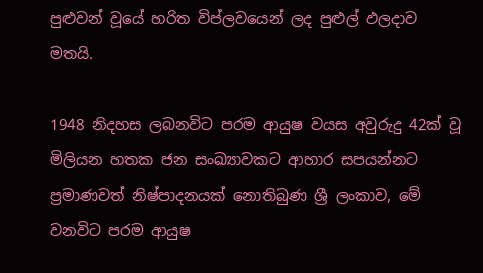පුළුවන් වූයේ හරිත විප්ලවයෙන් ලද පුළුල් ඵලදාව මතයි.

1948 නිදහස ලබනවිට පරම ආයුෂ වයස අවුරුදු 42ක් වූ මිලියන හතක ජන සංඛ්‍යාවකට ආහාර සපයන්නට ප්‍රමාණවත් නිෂ්පාදනයක් නොතිබුණ ශ්‍රී ලංකාව, මේ වනවිට පරම ආයුෂ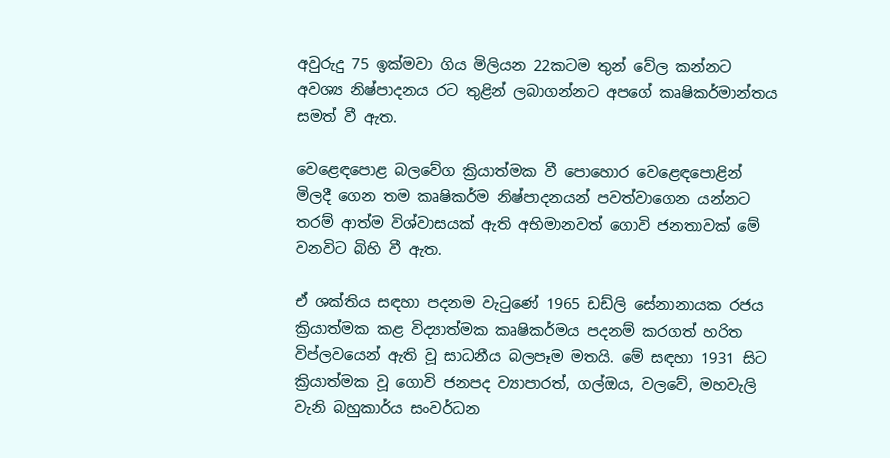අවුරුදු 75 ඉක්මවා ගිය මිලියන 22කටම තුන් වේල කන්නට අවශ්‍ය නිෂ්පාදනය රට තුළින් ලබාගන්නට අපගේ කෘෂිකර්මාන්තය සමත් වී ඇත.

වෙළෙඳපොළ බලවේග ක්‍රියාත්මක වී පොහොර වෙළෙඳපොළින් මිලදී ගෙන තම කෘෂිකර්ම නිෂ්පාදනයන් පවත්වාගෙන යන්නට තරම් ආත්ම විශ්වාසයක් ඇති අභිමානවත් ගොවි ජනතාවක් මේ වනවිට බිහි වී ඇත.

ඒ ශක්තිය සඳහා පදනම වැටුණේ 1965 ඩඩ්ලි සේනානායක රජය ක්‍රියාත්මක කළ විද්‍යාත්මක කෘෂිකර්මය පදනම් කරගත් හරිත විප්ලවයෙන් ඇති වූ සාධනීය බලපෑම මතයි. මේ සඳහා 1931 සිට ක්‍රියාත්මක වූ ගොවි ජනපද ව්‍යාපාරත්, ගල්ඔය, වලවේ, මහවැලි වැනි බහුකාර්ය සංවර්ධන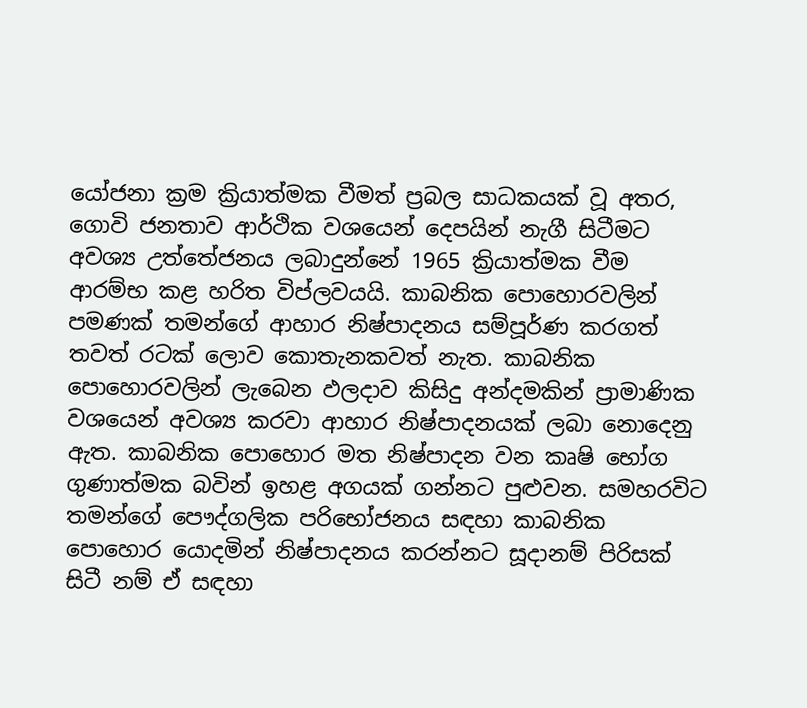යෝජනා ක්‍රම ක්‍රියාත්මක වීමත් ප්‍රබල සාධකයක් වූ අතර, ගොවි ජනතාව ආර්ථික වශයෙන් දෙපයින් නැගී සිටීමට අවශ්‍ය උත්තේජනය ලබාදුන්නේ 1965 ක්‍රියාත්මක වීම ආරම්භ කළ හරිත විප්ලවයයි. කාබනික පොහොරවලින් පමණක් තමන්ගේ ආහාර නිෂ්පාදනය සම්පූර්ණ කරගත් තවත් රටක් ලොව කොතැනකවත් නැත. කාබනික පොහොරවලින් ලැබෙන ඵලදාව කිසිදු අන්දමකින් ප්‍රාමාණික වශයෙන් අවශ්‍ය කරවා ආහාර නිෂ්පාදනයක් ලබා නොදෙනු ඇත. කාබනික පොහොර මත නිෂ්පාදන වන කෘෂි භෝග ගුණාත්මක බවින් ඉහළ අගයක් ගන්නට පුළුවන. සමහරවිට තමන්ගේ පෞද්ගලික පරිභෝජනය සඳහා කාබනික පොහොර යොදමින් නිෂ්පාදනය කරන්නට සූදානම් පිරිසක් සිටී නම් ඒ සඳහා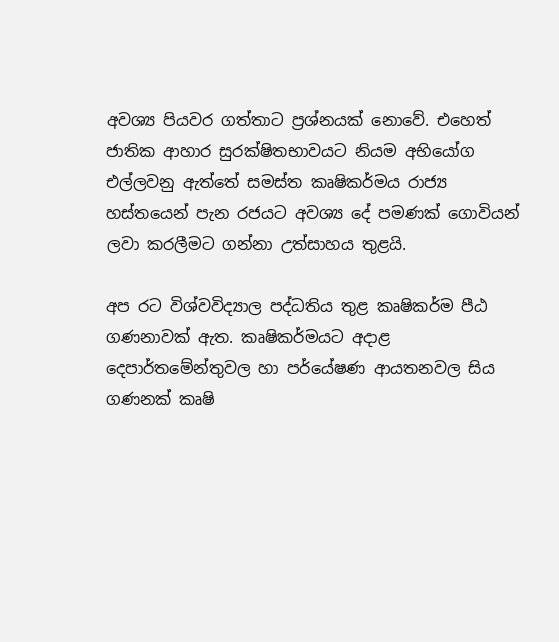අවශ්‍ය පියවර ගත්තාට ප්‍රශ්නයක් නොවේ. එහෙත් ජාතික ආහාර සුරක්ෂිතභාවයට නියම අභියෝග එල්ලවනු ඇත්තේ සමස්ත කෘෂිකර්මය රාජ්‍ය හස්තයෙන් පැන රජයට අවශ්‍ය දේ පමණක් ගොවියන් ලවා කරලීමට ගන්නා උත්සාහය තුළයි.

අප රට විශ්වවිද්‍යාල පද්ධතිය තුළ කෘෂිකර්ම පීඨ ගණනාවක් ඇත. කෘෂිකර්මයට අදාළ දෙපාර්තමේන්තුවල හා පර්යේෂණ ආයතනවල සිය ගණනක් කෘෂි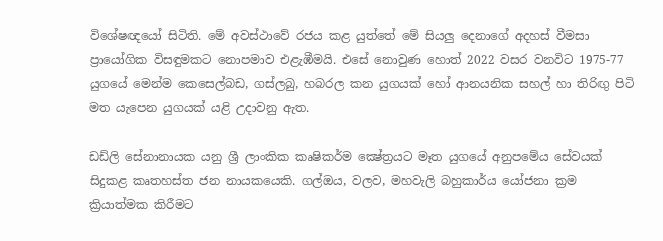විශේෂඥයෝ සිටිති. මේ අවස්ථාවේ රජය කළ යුත්තේ මේ සියලු දෙනාගේ අදහස් වීමසා ප්‍රායෝගික විසඳුමකට නොපමාව එළැඹීමයි. එසේ නොවුණ හොත් 2022 වසර වනවිට 1975-77 යුගයේ මෙන්ම කෙසෙල්බඩ, ගස්ලබු, හබරල කන යුගයක් හෝ ආනයනික සහල් හා තිරිඟු පිටි මත යැපෙන යුගයක් යළි උදාවනු ඇත.

ඩඩ්ලි සේනානායක යනු ශ්‍රී ලාංකික කෘෂිකර්ම ක්‍ෂේත්‍රයට මෑත යුගයේ අනුපමේය සේවයක් සිදුකළ කෘතහස්ත ජන නායකයෙකි. ගල්ඔය, වලව, මහවැලි බහුකාර්ය යෝජනා ක්‍රම ක්‍රියාත්මක කිරීමට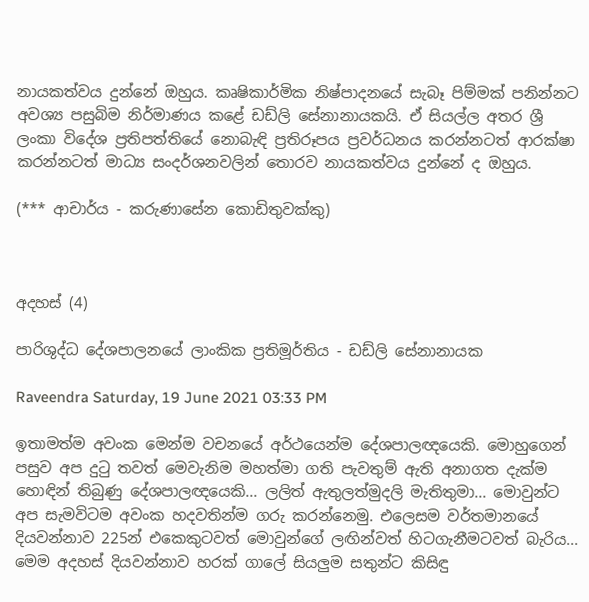නායකත්වය දුන්නේ ඔහුය. කෘෂිකාර්මික නිෂ්පාදනයේ සැබෑ පිම්මක් පනින්නට අවශ්‍ය පසුබිම නිර්මාණය කළේ ඩඩ්ලි සේනානායකයි. ඒ සියල්ල අතර ශ්‍රී ලංකා විදේශ ප්‍රතිපත්තියේ නොබැඳි ප්‍රතිරූපය ප්‍රවර්ධනය කරන්නටත් ආරක්ෂා කරන්නටත් මාධ්‍ය සංදර්ශනවලින් තොරව නායකත්වය දුන්නේ ද ඔහුය.

(*** ආචාර්ය - කරුණාසේන කොඩිතුවක්කු)



අදහස් (4)

පාරිශුද්ධ දේශපාලනයේ ලාංකික ප්‍රතිමූර්තිය - ඩඩ්ලි සේනානායක

Raveendra Saturday, 19 June 2021 03:33 PM

ඉතාමත්ම අවංක මෙන්ම වචනයේ අර්ථයෙන්ම දේශපාලඥයෙකි. මොහුගෙන් පසුව අප දුටු තවත් මෙවැනිම මහත්මා ගති පැවතුම් ඇති අනාගත දැක්ම හොඳින් තිබුණු දේශපාලඥයෙකි... ලලිත් ඇතුලත්මුදලි මැතිතුමා... මොවුන්ට අප සැමවිටම අවංක හදවතින්ම ගරු කරන්නෙමු. එලෙසම වර්තමානයේ දියවන්නාව 225න් එකෙකුටවත් මොවුන්ගේ ලඟින්වත් හිටගැනීමටවත් බැරිය... මෙම අදහස් දියවන්නාව හරක් ගාලේ සියලුම සතුන්ට කිසිඳු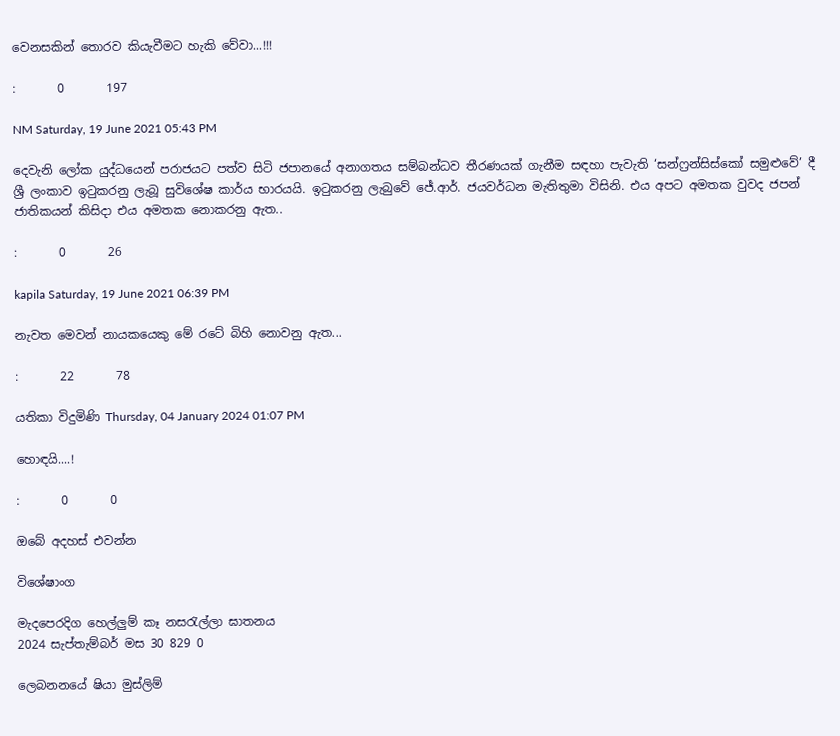වෙනසකින් තොරව කියැවීමට හැකි වේවා...!!!

:       0       197

NM Saturday, 19 June 2021 05:43 PM

දෙවැනි ලෝක යුද්ධයෙන් පරාජයට පත්ව සිටි ජපානයේ අනාගතය සම්බන්ධව තීරණයක් ගැනීම සඳහා පැවැති ‘සන්ෆ්‍රන්සිස්කෝ සමුළුවේ’ දී ශ්‍රී ලංකාව ඉටුකරනු ලැබූ සුවිශේෂ කාර්ය භාරයයි. ඉටුකරනු ලැබුවේ ජේ.ආර්. ජයවර්ධන මැතිතුමා විසිනි. එය අපට අමතක වුවද ජපන් ජාතිකයන් කිසිදා එය අමතක නොකරනු ඇත..

:       0       26

kapila Saturday, 19 June 2021 06:39 PM

නැවත මෙවන් නායකයෙකු මේ රටේ බිහි නොවනු ඇත...

:       22       78

යතිකා විදුමිණි Thursday, 04 January 2024 01:07 PM

හොඳයි....!

:       0       0

ඔබේ අදහස් එවන්න

විශේෂාංග

මැදපෙරදිග හෙල්ලුම් කෑ නසරැල්ලා ඝාතනය
2024 සැප්තැම්බර් මස 30 829 0

ලෙබනනයේ ෂියා මුස්ලිම්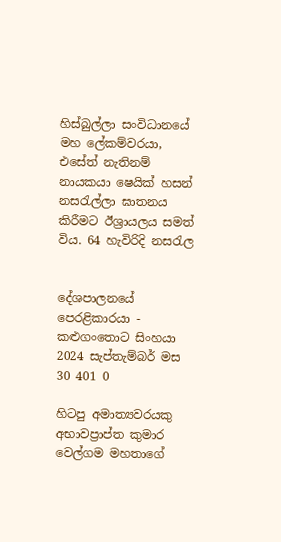හිස්බුල්ලා සංවිධානයේ මහ ලේකම්වරයා, එසේත් නැතිනම් නායකයා ෂෙයික් හසන් නසරැල්ලා ඝාතනය කිරීමට ඊශ්‍රායලය සමත් විය. 64 හැවිරිදි නසරැල


දේශපාලනයේ පෙරළිකාරයා - කළුගංතොට සිංහයා
2024 සැප්තැම්බර් මස 30 401 0

හිටපු අමාත්‍යවරයකු අභාවප්‍රාප්ත කුමාර වෙල්ගම මහතාගේ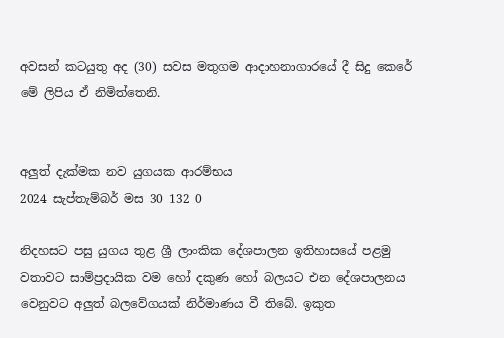අවසන් කටයුතු අද (30) සවස මතුගම ආදාහනාගාරයේ දී සිදු කෙරේ මේ ලිපිය ඒ නිමිත්තෙනි.


අලුත් දැක්මක නව යුගයක ආරම්භය
2024 සැප්තැම්බර් මස 30 132 0

නිදහසට පසු යුගය තුළ ශ්‍රී ලාංකික දේශපාලන ඉතිහාසයේ පළමු වතාවට සාම්ප්‍රදායික වම හෝ දකුණ හෝ බලයට එන දේශපාලනය වෙනුවට අලුත් බලවේගයක් නිර්මාණය වී තිබේ. ඉකුත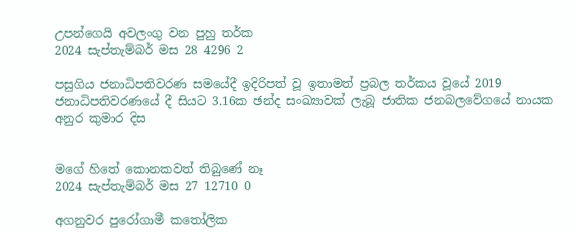උපන්ගෙයි අවලංගු වන පුහු තර්ක
2024 සැප්තැම්බර් මස 28 4296 2

පසුගිය ජනාධිපතිවරණ සමයේදී ඉදිරිපත් වූ ඉතාමත් ප්‍රබල තර්කය වූයේ 2019 ජනාධිපතිවරණයේ දී සියට 3.16ක ඡන්ද සංඛ්‍යාවක් ලැබූ ජාතික ජනබලවේගයේ නායක අනුර කුමාර දිස


මගේ හිතේ කොනකවත් තිබුණේ නෑ
2024 සැප්තැම්බර් මස 27 12710 0

අගනුවර පුරෝගාමී කතෝලික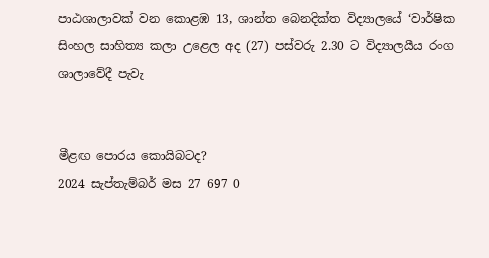පාඨශාලාවක් වන කොළඹ 13, ශාන්ත බෙනදික්ත විද්‍යාලයේ ‘වාර්ෂික සිංහල සාහිත්‍ය කලා උළෙල අද (27) පස්වරු 2.30 ට විද්‍යාලයීය රංග ශාලාවේදී පැවැ


මීළඟ පොරය කොයිබටද?
2024 සැප්තැම්බර් මස 27 697 0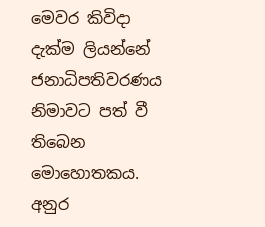මෙවර කිවිදා දැක්ම ලියන්නේ ජනාධිපතිවරණය නිමාවට පත් වී තිබෙන මොහොතකය. අනුර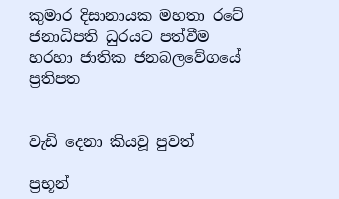කුමාර දිසානායක මහතා රටේ ජනාධිපති ධුරයට පත්වීම හරහා ජාතික ජනබලවේගයේ ප්‍රතිපත


වැඩි දෙනා කියවූ පුවත්

ප්‍රභූන්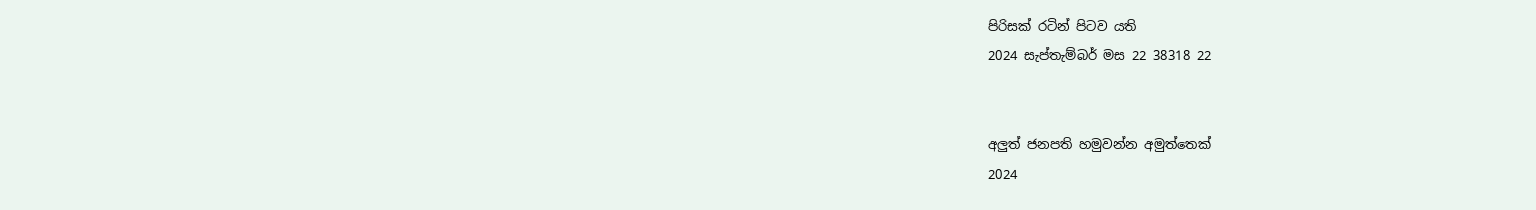පිරිසක් රටින් පිටව යති
2024 සැප්තැම්බර් මස 22 38318 22


අලුත් ජනපති හමුවන්න අමුත්තෙක්
2024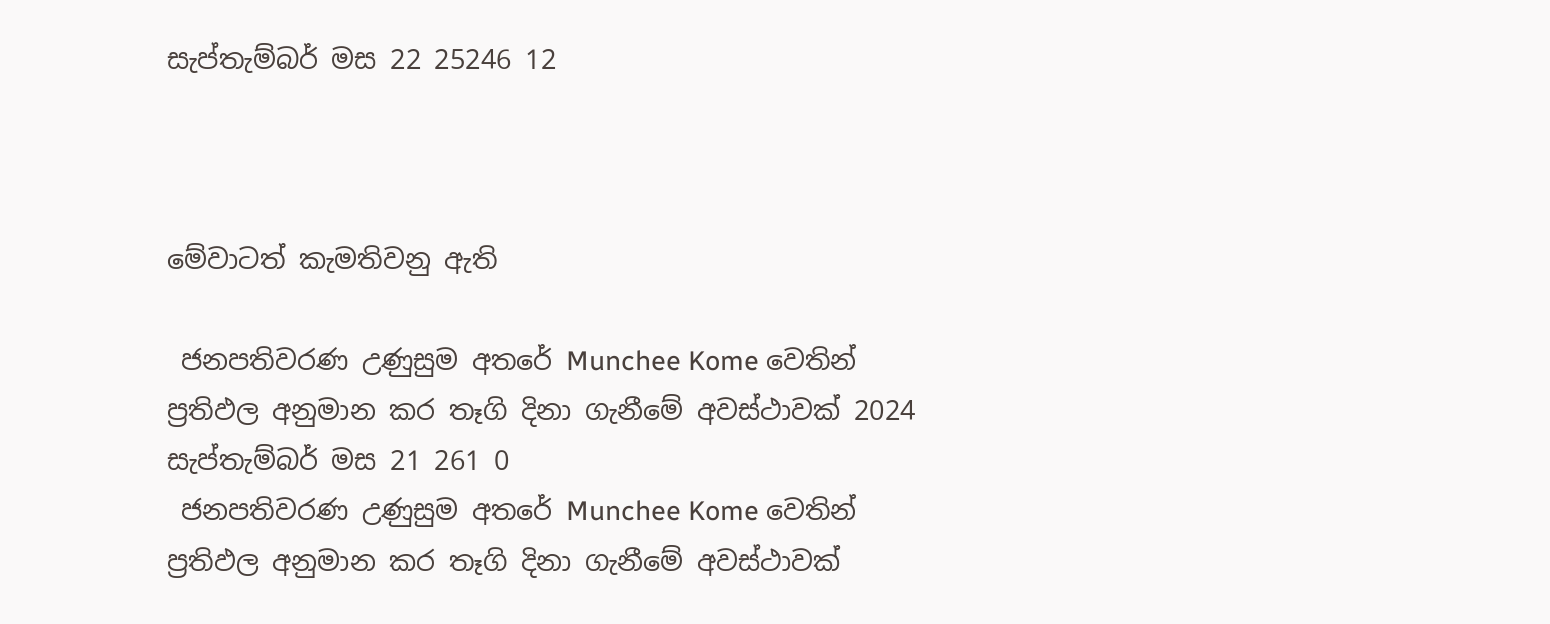සැප්තැම්බර් මස 22 25246 12



මේවාටත් කැමතිවනු ඇති

 ජනපතිවරණ උණුසුම අතරේ Munchee Kome වෙතින් ප්‍රතිඵල අනුමාන කර තෑගි දිනා ගැනීමේ අවස්ථාවක් 2024 සැප්තැම්බර් මස 21 261 0
 ජනපතිවරණ උණුසුම අතරේ Munchee Kome වෙතින් ප්‍රතිඵල අනුමාන කර තෑගි දිනා ගැනීමේ අවස්ථාවක්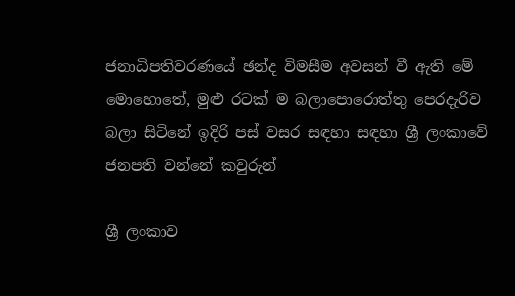ජනාධිපතිවරණයේ ඡන්ද විමසීම අවසන් වී ඇති මේ මොහොතේ, මුළු රටක් ම බලාපොරොත්තු පෙරදැරිව බලා සිටිනේ ඉදිරි පස් වසර සඳහා සඳහා ශ්‍රී ලංකාවේ ජනපති වන්නේ කවුරුන්

ශ්‍රී ලංකාව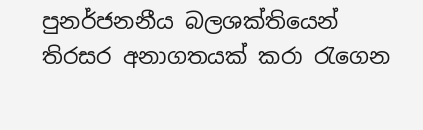පුනර්ජනනීය බලශක්තියෙන් තිරසර අනාගතයක් කරා රැගෙන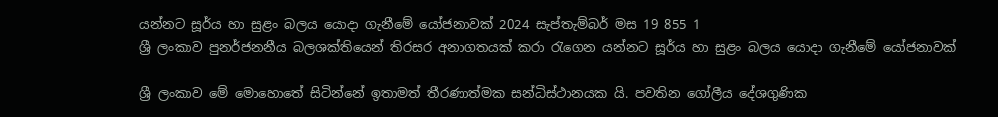යන්නට සූර්ය හා සුළං බලය යොදා ගැනීමේ යෝජනාවක් 2024 සැප්තැම්බර් මස 19 855 1
ශ්‍රී ලංකාව පුනර්ජනනීය බලශක්තියෙන් තිරසර අනාගතයක් කරා රැගෙන යන්නට සූර්ය හා සුළං බලය යොදා ගැනීමේ යෝජනාවක්

ශ්‍රී ලංකාව මේ මොහොතේ සිටින්නේ ඉතාමත් තීරණාත්මක සන්ධිස්ථානයක යි. පවතින ගෝලීය දේශගුණික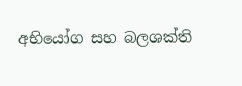අභියෝග සහ බලශක්ති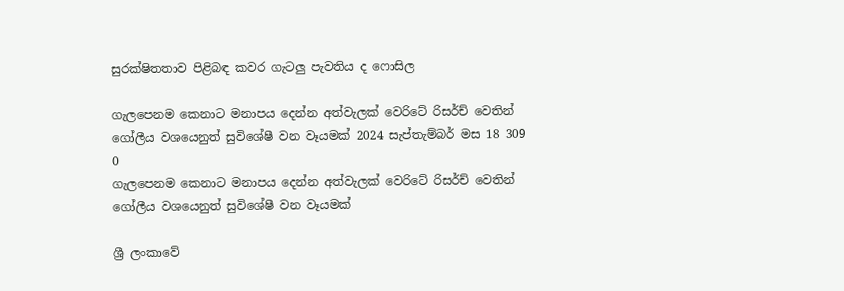සුරක්ෂිතතාව පිළිබඳ කවර ගැටලු පැවතිය ද ෆොසිල

ගැලපෙනම කෙනාට මනාපය දෙන්න අත්වැලක් වෙරිටේ රිසර්ච් වෙතින් ගෝලීය වශයෙනුත් සුවිශේෂී වන වෑයමක් 2024 සැප්තැම්බර් මස 18 309 0
ගැලපෙනම කෙනාට මනාපය දෙන්න අත්වැලක් වෙරිටේ රිසර්ච් වෙතින් ගෝලීය වශයෙනුත් සුවිශේෂී වන වෑයමක්

ශ්‍රී ලංකාවේ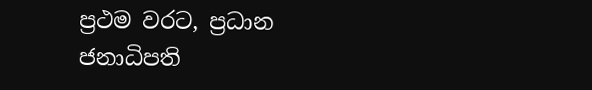ප්‍රථම වරට, ප්‍රධාන ජනාධිපති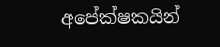අපේක්ෂකයින්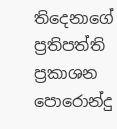තිදෙනාගේ ප්‍රතිපත්ති ප්‍රකාශන පොරොන්දු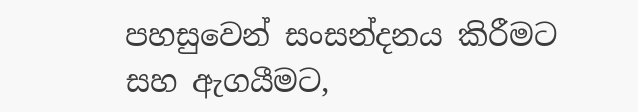පහසුවෙන් සංසන්දනය කිරීමට සහ ඇගයීමට,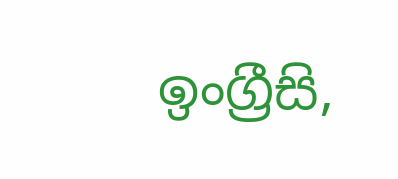ඉංග්‍රීසි,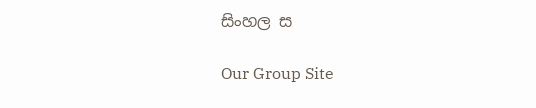සිංහල ස

Our Group Site